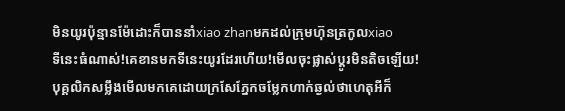មិនយូរប៉ុន្មានម៉ែដោះក៏បាននាំxiao zhanមកដល់ក្រុមហ៊ុនត្រកូលxiao
ទីនេះធំណាស់!គេខានមកទីនេះយូរដែរហើយ!មើលចុះផ្លាស់ប្ដូរមិនតិចឡើយ!
បុគ្គលិកសម្លឹងមើលមកគេដោយក្រសែភ្នែកចម្លែកហាក់ឆ្ងល់ថាហេតុអីក៏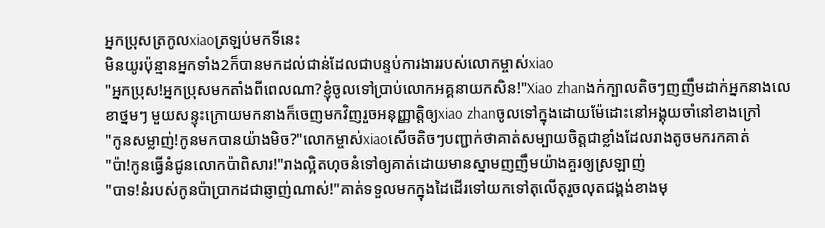អ្នកប្រុសត្រកូលxiaoត្រឡប់មកទីនេះ
មិនយូរប៉ុន្មានអ្នកទាំង2ក៏បានមកដល់ជាន់ដែលជាបន្ទប់ការងាររបស់លោកម្ចាស់xiao
"អ្នកប្រុស!អ្នកប្រុសមកតាំងពីពេលណា?ខ្ញុំចូលទៅប្រាប់លោកអគ្គនាយកសិន!"Xiao zhanងក់ក្បាលតិចៗញញឹមដាក់អ្នកនាងលេខាថ្នមៗ មួយសន្ទុះក្រោយមកនាងក៏ចេញមកវិញរួចអនុញ្ញាត្តិឲ្យxiao zhanចូលទៅក្នុងដោយម៉ែដោះនៅអង្គុយចាំនៅខាងក្រៅ
"កូនសម្លាញ់!កូនមកបានយ៉ាងមិច?"លោកម្ចាស់xiaoសើចតិចៗបញ្ជាក់ថាគាត់សម្បាយចិត្តជាខ្លាំងដែលរាងតូចមករកគាត់
"ប៉ា!កូនធ្វើនំជូនលោកប៉ាពិសារ!"រាងល្អិតហុចនំទៅឲ្យគាត់ដោយមានស្នាមញញឹមយ៉ាងគួរឲ្យស្រឡាញ់
"បាទ!នំរបស់កូនប៉ាប្រាកដជាឆ្ញាញ់ណាស់!"គាត់ទទួលមកក្នុងដៃដើរទៅយកទៅតុលើតុរួចលុតជង្គង់ខាងមុ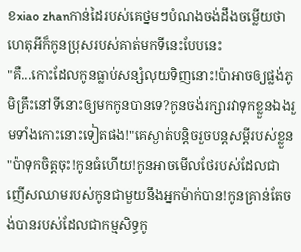ខxiao zhanកាន់ដៃរបស់គេថ្នមៗបំណងចង់ដឹងចម្លើយថាហេតុអីក៏កូនប្រុសរបស់គាត់មកទីនេះបែបនេះ
"គឺ...កោះដែលកូនធ្លាប់សន្សំលុយទិញនោះ!ប៉ាអាចឲ្យផ្លង់ភូមិគ្រឹះនៅទីនោះឲ្យមកកូនបានទេ?កូនចង់រក្សារវាទុកខ្លួនឯងរួមទាំងកោះនោះទៀតផង!"គេស្ងាត់បន្តិចរួចបន្តសម្ដីរបស់ខ្លួន
"ប៉ាទុកចិត្តចុះ!កូនធំហើយ!កូនអាចមើលថែរបស់ដែលជាញើសឈាមរបស់កូនជាមួយនឹងអ្នកម៉ាក់បាន!កូនគ្រាន់តែចង់បានរបស់ដែលជាកម្មសិទ្ធកូ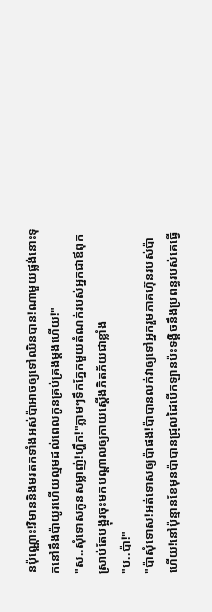នប៉ុណ្ណោះ!វិមាននិងមរតកទាំងអស់ប៉ាអាចឲ្យទៅឈិនបាន!ណាមួយផ្លង់នោះទុកនៅនឹងប៉ាយូរហើយល្មមដល់ពេលកូនគ្រប់គ្រងម្ដងហើយ!"
"ស..សុំទោសកូនសម្លាញ់!ហ្ហឹក!"ភ្លាមៗទឹកភ្នែកមួយតំណក់របស់អ្នកជាឪពុកស្រាប់តែបង្អុរចុះមកបណ្ដាលឲ្យកាយស្ដើងភិតភ័យជាខ្លាំង
"ប..ប៉ា!"
"ប៉ាសុំទោស!អត់ទោសឲ្យប៉ាផង!ប៉ាបានលក់វាឲ្យទៅអ្នករួមភាគហ៊ុនរបស់ប៉ាហើយ!នៅប៉ុន្មានខែមុនប៉ាបានជ្រុលដៃបើកឡានប៉ះទង្គិចនឹងប្រពន្ធរបស់គេធ្វើ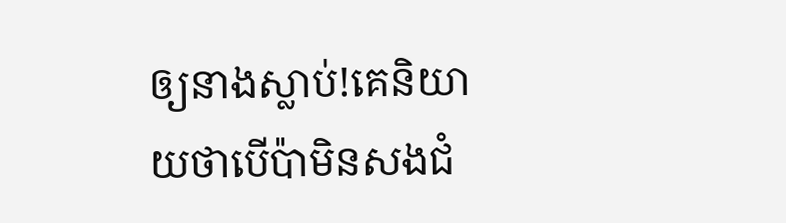ឲ្យនាងស្លាប់!គេនិយាយថាបើប៉ាមិនសងជំ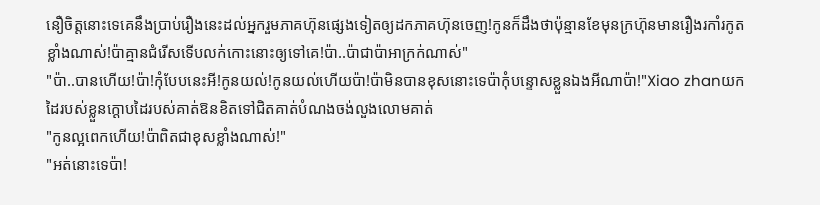នឿចិត្តនោះទេគេនឹងប្រាប់រឿងនេះដល់អ្នករួមភាគហ៊ុនផ្សេងទៀតឲ្យដកភាគហ៊ុនចេញ!កូនក៏ដឹងថាប៉ុន្មានខែមុនក្រហ៊ុនមានរឿងរកាំរកូតខ្លាំងណាស់!ប៉ាគ្មានជំរើសទើបលក់កោះនោះឲ្យទៅគេ!ប៉ា..ប៉ាជាប៉ាអាក្រក់ណាស់"
"ប៉ា..បានហើយ!ប៉ា!កុំបែបនេះអី!កូនយល់!កូនយល់ហើយប៉ា!ប៉ាមិនបានខុសនោះទេប៉ាកុំបន្ទោសខ្លួនឯងអីណាប៉ា!"Xiao zhanយកដៃរបស់ខ្លួនក្ដោបដៃរបស់គាត់ឱនខិតទៅជិតគាត់បំណងចង់លួងលោមគាត់
"កូនល្អពេកហើយ!ប៉ាពិតជាខុសខ្លាំងណាស់!"
"អត់នោះទេប៉ា!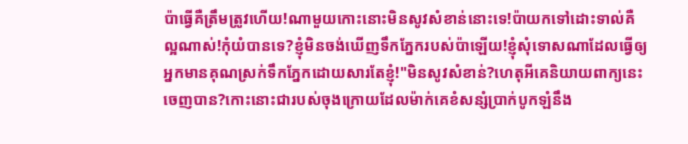ប៉ាធ្វើគឺត្រឹមត្រូវហើយ!ណាមួយកោះនោះមិនសូវសំខាន់នោះទេ!ប៉ាយកទៅដោះទាល់គឺល្អណាស់!កុំយំបានទេ?ខ្ញុំមិនចង់ឃើញទឹកភ្នែករបស់ប៉ាឡើយ!ខ្ញុំសុំទោសណាដែលធ្វើឲ្យអ្នកមានគុណស្រក់ទឹកភ្នែកដោយសារតែខ្ញុំ!"មិនសូវសំខាន់?ហេតុអីគេនិយាយពាក្យនេះចេញបាន?កោះនោះជារបស់ចុងក្រោយដែលម៉ាក់គេខំសន្សំប្រាក់បូកឡំនឹង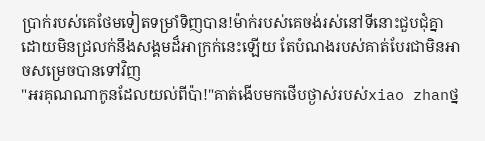ប្រាក់របស់គេថែមទៀតទម្រាំទិញបាន!ម៉ាក់របស់គេចង់រស់នៅទីនោះជួបជុំគ្នាដោយមិនជ្រលក់នឹងសង្គមដ៏អាក្រក់នេះឡើយ តែបំណងរបស់គាត់បែរជាមិនអាចសម្រេចបានទៅវិញ
"អរគុណណាកូនដែលយល់ពីប៉ា!"គាត់ងើបមកថើបថ្ងាស់របស់xiao zhanថ្ន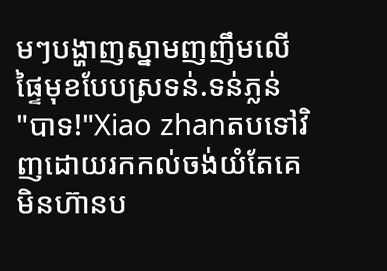មៗបង្ហាញស្នាមញញឹមលើផ្ទៃមុខបែបស្រទន់.ទន់ភ្លន់
"បាទ!"Xiao zhanតបទៅវិញដោយរកកល់ចង់យំតែគេមិនហ៊ានប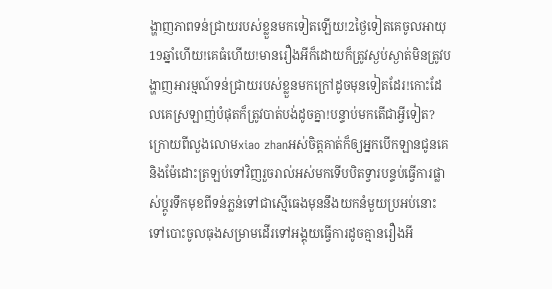ង្ហាញភាពទន់ជ្រាយរបស់ខ្លួនមកទៀតឡើយ!2ថ្ងៃទៀតគេចូលអាយុ19ឆ្នាំហើយ!គេធំហើយ!មានរឿងអីក៏ដោយក៏ត្រូវស្ងប់ស្ងាត់មិនត្រូវបង្ហាញអារម្មណ៍ទន់ជ្រាយរបស់ខ្លួនមកក្រៅដូចមុនទៀតដែរ!កោះដែលគេស្រឡាញ់បំផុតក៏ត្រូវបាត់បង់ដូចគ្នា!បន្ទាប់មកតើជាអ្វីទៀត?
ក្រោយពីលួងលោមxiao zhanអស់ចិត្តគាត់ក៏ឲ្យអ្នកបើកឡានជូនគេនិងម៉ែដោះត្រឡប់ទៅវិញរួចរាល់អស់មកទើបបិតទ្វារបន្ទប់ធ្វើការផ្លាស់ប្ដូរទឹកមុខពីទន់ភ្លន់ទៅជាស្មើធេងមុននឹងយកនំមួយប្រអប់នោះទៅបោះចូលធុងសម្រាមដើរទៅអង្គុយធ្វើការដូចគ្មានរឿងអី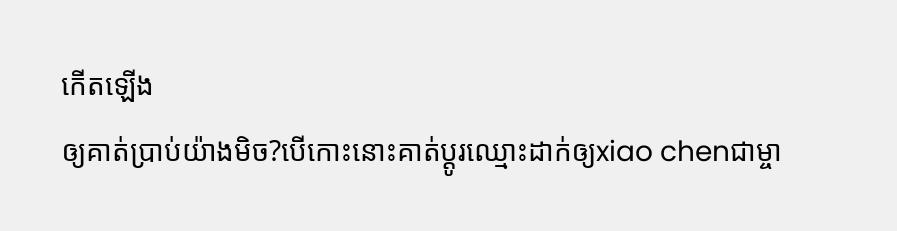កើតឡើង
ឲ្យគាត់ប្រាប់យ៉ាងមិច?បើកោះនោះគាត់ប្ដូរឈ្មោះដាក់ឲ្យxiao chenជាម្ចា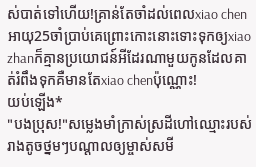ស់បាត់ទៅហើយ!គ្រាន់តែចាំដល់ពេលxiao chenអាយុ25ចាំប្រាប់គេព្រោះកោះនោះទោះទុកឲ្យxiao zhanក៏គ្មានប្រយោជន៍អីដែរណាមួយកូនដែលគាត់រំពឹងទុកគឺមានតែxiao chenប៉ុណ្ណោះ!
យប់ឡើង*
"បងប្រុស!"សម្លេងមាំក្រាស់ស្រដីហៅឈ្មោះរបស់រាងតូចថ្នមៗបណ្ដាលឲ្យម្ចាស់សមី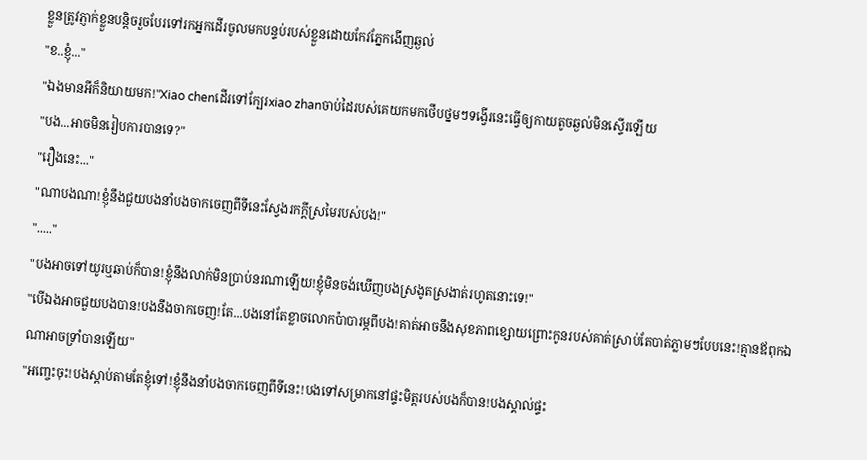ខ្លួនត្រូវភ្ញាក់ខ្លួនបន្តិចរួចបែរទៅរកអ្នកដើរចូលមកបន្ទប់របស់ខ្លួនដោយកែវភ្នែកងើញឆ្ងល់
"ខ..ខ្ញុំ..."
"ឯងមានអីក៏និយាយមក!"Xiao chenដើរទៅក្បែរxiao zhanចាប់ដៃរបស់គេយកមកថើបថ្នមៗទង្វើរនេះធ្វើឲ្យកាយតូចឆ្ងល់មិនស្ទើរឡើយ
"បង...អាចមិនរៀបការបានទេ?"
"រឿងនេះ..."
"ណាបងណា!ខ្ញុំនឹងជួយបងនាំបងចាកចេញពីទីនេះស្វែងរកក្ដីស្រមៃរបស់បង!"
"....."
"បងអាចទៅយូរឬឆាប់ក៏បាន!ខ្ញុំនឹងលាក់មិនប្រាប់នរណាឡើយ!ខ្ញុំមិនចង់ឃើញបងស្រងូតស្រងាត់រហូតនោះទេ!"
"បើឯងអាចជួយបងបាន!បងនឹងចាកចេញ!តែ...បងនៅតែខ្លាចលោកប៉ាបារម្ភពីបង!គាត់អាចនឹងសុខភាពខ្សោយព្រោះកូនរបស់គាត់ស្រាប់តែបាត់ភ្លាមៗបែបនេះ!គ្មានឪពុកឯណាអាចទ្រាំបានឡើយ"
"អញ្ចេះចុះ!បងស្ដាប់តាមតែខ្ញុំទៅ!ខ្ញុំនឹងនាំបងចាកចេញពីទីនេះ!បងទៅសម្រាកនៅផ្ទះមិត្តរបស់បងក៏បាន!បងស្គាល់ផ្ទះ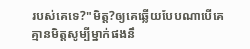របស់គេទេ?"មិត្ត?ឲ្យគេឆ្លើយបែបណាបើគេគ្មានមិត្តសូម្បីម្នាក់ផងនឹ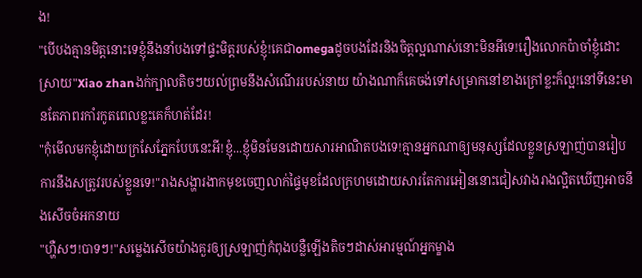ង!
"បើបងគ្មានមិត្តនោះទេខ្ញុំនឹងនាំបងទៅផ្ទះមិត្តរបស់ខ្ញុំ!គេជាomegaដូចបងដែរនិងចិត្តល្អណាស់នោះមិនអីទេ!រឿងលោកប៉ាចាំខ្ញុំដោះស្រាយ"Xiao zhanងក់ក្បាលតិចៗយល់ព្រមនឹងសំណើររបស់នាយ យ៉ាងណាក៏គេចង់ទៅសម្រាកនៅខាងក្រៅខ្លះក៏ល្អ!នៅទីនេះមានតែភាពរកាំរកូតពេលខ្លះគេក៏ហត់ដែរ!
"កុំមើលមកខ្ញុំដោយក្រសែភ្នែកបែបនេះអី!ខ្ញុំ...ខ្ញុំមិនមែនដោយសារអាណិតបងទេ!គ្មានអ្នកណាឲ្យមនុស្សដែលខ្លួនស្រឡាញ់បានរៀបការនឹងសត្រូវរបស់ខ្លួនទេ!"រាងសង្ហារងាកមុខចេញលាក់ផ្ទៃមុខដែលក្រហមដោយសារតែការអៀននោះជៀសវាងរាងល្អិតឃើញអាចនឹងសើចចំអកនាយ
"ហ្ហឺសៗ!បាទៗ!"សម្លេងសើចយ៉ាងគួរឲ្យស្រឡាញ់កំពុងបន្លឺឡើងតិចៗដាស់អារម្មណ៍អ្នកម្ខាង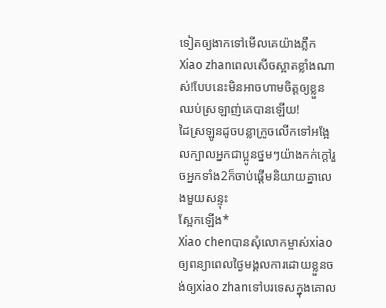ទៀតឲ្យងាកទៅមើលគេយ៉ាងភ្លឹក
Xiao zhanពេលសើចស្អាតខ្លាំងណាស់!បែបនេះមិនអាចហាមចិត្តឲ្យខ្លួនឈប់ស្រឡាញ់គេបានឡើយ!
ដៃស្រឡូនដូចបន្លាក្រូចលើកទៅអង្អែលក្បាលអ្នកជាប្អូនថ្នមៗយ៉ាងកក់ក្ដៅរួចអ្នកទាំង2ក៏ចាប់ផ្ដើមនិយាយគ្នាលេងមួយសន្ទុះ
ស្អែកឡើង*
Xiao chenបានសុំលោកម្ចាស់xiaoឲ្យពន្យាពេលថ្ងៃមង្គលការដោយខ្លួនចង់ឲ្យxiao zhanទៅបរទេសក្នុងគោល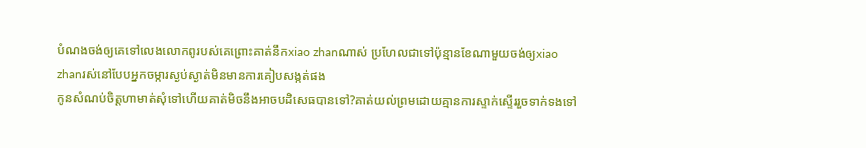បំណងចង់ឲ្យគេទៅលេងលោកពូរបស់គេព្រោះគាត់នឹកxiao zhanណាស់ ប្រហែលជាទៅប៉ុន្មានខែណាមួយចង់ឲ្យxiao zhanរស់នៅបែបអ្នកចម្ការស្ងប់ស្ងាត់មិនមានការគៀបសង្កត់ផង
កូនសំណប់ចិត្តហាមាត់សុំទៅហើយគាត់មិចនឹងអាចបដិសេធបានទៅ?គាត់យល់ព្រមដោយគ្មានការស្ទាក់ស្ទើររួចទាក់ទងទៅ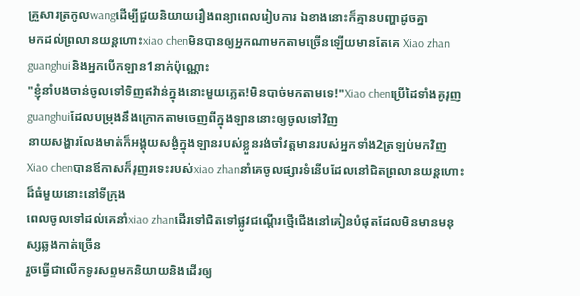គ្រួសារត្រកូលwangដើម្បីជួយនិយាយរឿងពន្យាពេលរៀបការ ឯខាងនោះក៏គ្មានបញ្ហាដូចគ្នា
មកដល់ព្រលានយន្តហោះxiao chenមិនបានឲ្យអ្នកណាមកតាមច្រើនឡើយមានតែគេ Xiao zhan guanghuiនិងអ្នកបើកឡាន1នាក់ប៉ុណ្ណោះ
"ខ្ញុំនាំបងចាន់ចូលទៅទិញឥវ៉ាន់ក្នុងនោះមួយភ្លេត!មិនបាច់មកតាមទេ!"Xiao chenប្រើដៃទាំងគូរុញguanghuiដែលបម្រុងនឹងក្រោកតាមចេញពីក្នុងឡាននោះឲ្យចូលទៅវិញ
នាយសង្ហារលែងមាត់ក៏អង្គុយសង្ងំក្នុងឡានរបស់ខ្លួនរង់ចាំវត្តមានរបស់អ្នកទាំង2ត្រឡប់មកវិញ
Xiao chenបានឪកាសក៏រុញរទេះរបស់xiao zhanនាំគេចូលផ្សារទំនើបដែលនៅជិតព្រលានយន្តហោះដ៏ធំមួយនោះនៅទីក្រុង
ពេលចូលទៅដល់គេនាំxiao zhanដើរទៅជិតទៅផ្លូវជណ្ដើរថ្មើជើងនៅគៀនបំផុតដែលមិនមានមនុស្សឆ្លងកាត់ច្រើន
រួចធ្វើជាលើកទូរសព្ទមកនិយាយនិងដើរឲ្យ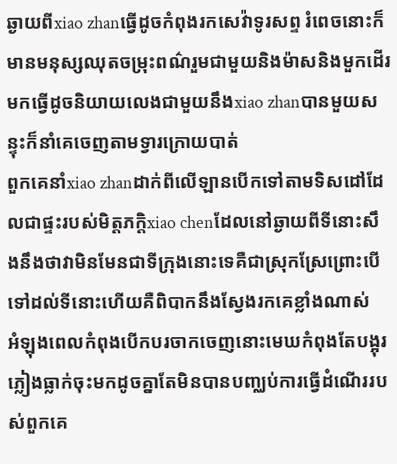ឆ្ងាយពីxiao zhanធ្វើដូចកំពុងរកសេវ៉ាទូរសព្ទ រំពេចនោះក៏មានមនុស្សឈុតចម្រុះពណ៌រួមជាមួយនិងម៉ាសនិងមួកដើរមកធ្វើដូចនិយាយលេងជាមួយនឹងxiao zhanបានមួយសន្ទុះក៏នាំគេចេញតាមទ្វារក្រោយបាត់
ពួកគេនាំxiao zhanដាក់ពីលើឡានបើកទៅតាមទិសដៅដែលជាផ្ទះរបស់មិត្តភក្តិxiao chenដែលនៅឆ្ងាយពីទីនោះសឹងនឹងថាវាមិនមែនជាទីក្រុងនោះទេគឺជាស្រុកស្រែព្រោះបើទៅដល់ទីនោះហើយគឺពិបាកនឹងស្វែងរកគេខ្លាំងណាស់
អំឡុងពេលកំពុងបើកបរចាកចេញនោះមេឃកំពុងតែបង្អុរភ្លៀងធ្លាក់ចុះមកដូចគ្នាតែមិនបានបញ្ឈប់ការធ្វើដំណើររបស់ពួកគេ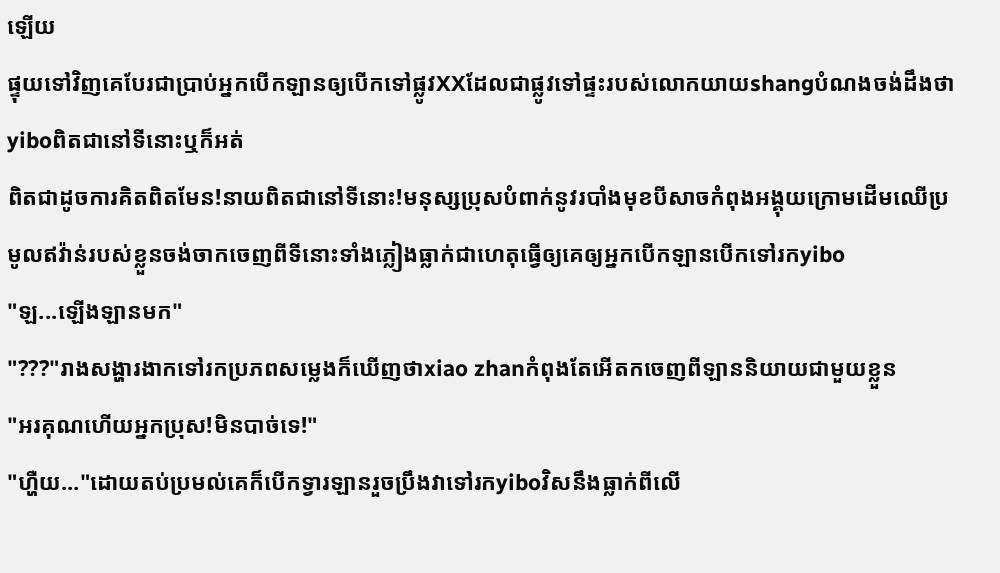ឡើយ
ផ្ទុយទៅវិញគេបែរជាប្រាប់អ្នកបើកឡានឲ្យបើកទៅផ្លូវXXដែលជាផ្លូវទៅផ្ទះរបស់លោកយាយshangបំណងចង់ដឹងថាyiboពិតជានៅទីនោះឬក៏អត់
ពិតជាដូចការគិតពិតមែន!នាយពិតជានៅទីនោះ!មនុស្សប្រុសបំពាក់នូវរបាំងមុខបីសាចកំពុងអង្គុយក្រោមដើមឈើប្រមូលឥវ៉ាន់របស់ខ្លួនចង់ចាកចេញពីទីនោះទាំងភ្លៀងធ្លាក់ជាហេតុធ្វើឲ្យគេឲ្យអ្នកបើកឡានបើកទៅរកyibo
"ឡ...ឡើងឡានមក"
"???"រាងសង្ហារងាកទៅរកប្រភពសម្លេងក៏ឃើញថាxiao zhanកំពុងតែអើតកចេញពីឡាននិយាយជាមួយខ្លួន
"អរគុណហើយអ្នកប្រុស!មិនបាច់ទេ!"
"ហ្ហឺយ..."ដោយតប់ប្រមល់គេក៏បើកទ្វារឡានរួចប្រឹងវាទៅរកyiboវិសនឹងធ្លាក់ពីលើ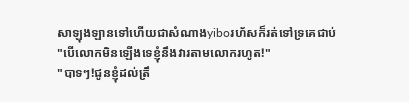សាឡុងឡានទៅហើយជាសំណាងyiboរហ័សក៏រត់ទៅទ្រគេជាប់
"បើលោកមិនឡើងទេខ្ញុំនឹងវារតាមលោករហូត!"
"បាទៗ!ជូនខ្ញុំដល់ត្រឹ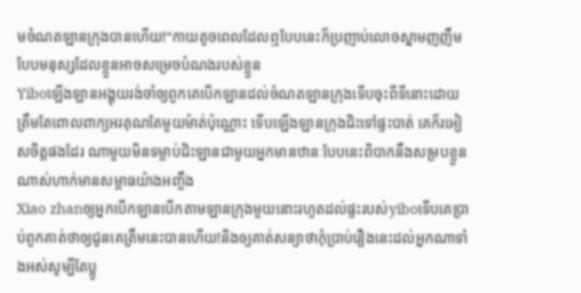មចំណតឡានក្រុងបានហើយ!"កាយតូចពេលដែលឮបែបនេះក៏ប្រញាប់លោចស្នាមញញឹមបែបមនុស្សដែលខ្លួនអាចសម្រេចបំណងរបស់ខ្លួន
Yiboឡើងឡានអង្គុយរង់ចាំឲ្យពួកគេបើកឡានដល់ចំណតឡានក្រុងទើបចុះពីទីនោះដោយត្រឹមតែពោលពាក្យអរគុណតែមួយម៉ាត់ប៉ុណ្ណោះ ទើបឡើងឡានក្រុងជិះទៅផ្ទះបាត់ គេក៏រអៀសចិត្តផងដែរ ណាមួយមិនទម្លាប់ជិះឡានជាមួយអ្នកមានឋានៈបែបនេះពិបាកនឹងសម្របខ្លួនណាស់ហាក់មានសម្ពាធយ៉ាងអញ្ចឹង
Xiao zhanឲ្យអ្នកបើកឡានបើកតាមឡានក្រុងមួយនោះរហូតដល់ផ្ទះរបស់yiboទើបគេប្រាប់ពួកគាត់ថាឲ្យជូនគេត្រឹមនេះបានហើយ!និងឲ្យគាត់សន្យាថាកុំប្រាប់រឿងនេះដល់អ្នកណាទាំងអស់សូម្បីតែប្អូ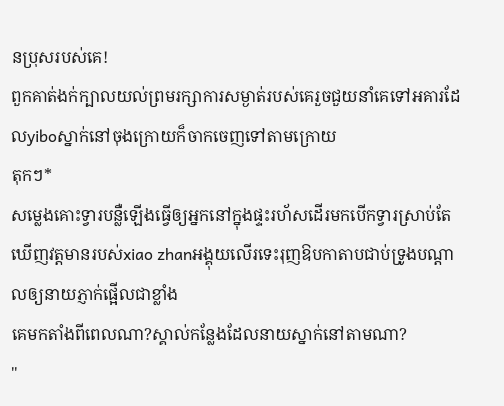នប្រុសរបស់គេ!
ពួកគាត់ងក់ក្បាលយល់ព្រមរក្សាការសម្ងាត់របស់គេរួចជួយនាំគេទៅអគារដែលyiboស្នាក់នៅចុងក្រោយក៏ចាកចេញទៅតាមក្រោយ
តុកៗ*
សម្លេងគោះទ្វារបន្លឺឡើងធ្វើឲ្យអ្នកនៅក្នុងផ្ទះរហ័សដើរមកបើកទ្វារស្រាប់តែឃើញវត្តមានរបស់xiao zhanអង្គុយលើរទេះរុញឱបកាតាបជាប់ទ្រូងបណ្ដាលឲ្យនាយភ្ញាក់ផ្អើលជាខ្លាំង
គេមកតាំងពីពេលណា?ស្គាល់កន្លែងដែលនាយស្នាក់នៅតាមណា?
"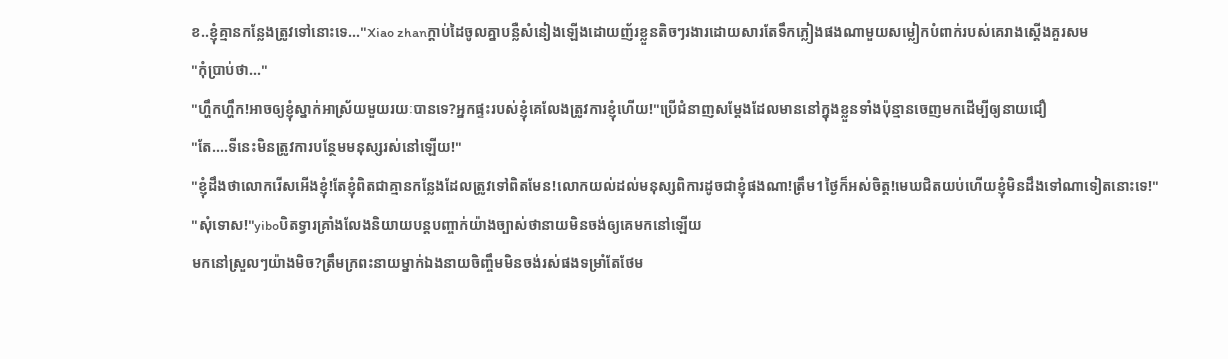ខ..ខ្ញុំគ្មានកន្លែងត្រូវទៅនោះទេ..."Xiao zhanក្ដាប់ដៃចូលគ្នាបន្លឺសំនៀងឡើងដោយញ័រខ្លួនតិចៗរងារដោយសារតែទឹកភ្លៀងផងណាមួយសម្លៀកបំពាក់របស់គេរាងស្ដើងគួរសម
"កុំប្រាប់ថា..."
"ហ្ហឹកហ្ហឹក!អាចឲ្យខ្ញុំស្នាក់អាស្រ័យមួយរយៈបានទេ?អ្នកផ្ទះរបស់ខ្ញុំគេលែងត្រូវការខ្ញុំហើយ!"ប្រើជំនាញសម្ដែងដែលមាននៅក្នុងខ្លួនទាំងប៉ុន្មានចេញមកដើម្បីឲ្យនាយជឿ
"តែ....ទីនេះមិនត្រូវការបន្ថែមមនុស្សរស់នៅឡើយ!"
"ខ្ញុំដឹងថាលោករើសអើងខ្ញុំ!តែខ្ញុំពិតជាគ្មានកន្លែងដែលត្រូវទៅពិតមែន!លោកយល់ដល់មនុស្សពិការដូចជាខ្ញុំផងណា!ត្រឹម1ថ្ងៃក៏អស់ចិត្ត!មេឃជិតយប់ហើយខ្ញុំមិនដឹងទៅណាទៀតនោះទេ!"
"សុំទោស!"yiboបិតទ្វារគ្រាំងលែងនិយាយបន្តបញ្ចាក់យ៉ាងច្បាស់ថានាយមិនចង់ឲ្យគេមកនៅឡើយ
មកនៅស្រួលៗយ៉ាងមិច?ត្រឹមក្រពះនាយម្នាក់ឯងនាយចិញ្ចឹមមិនចង់រស់ផងទម្រាំតែថែម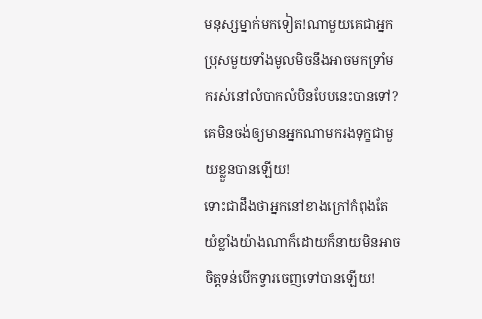មនុស្សម្នាក់មកទៀត!ណាមួយគេជាអ្នកប្រុសមួយទាំងមូលមិចនឹងអាចមកទ្រាំមករស់នៅលំបាកលំបិនបែបនេះបានទៅ?គេមិនចង់ឲ្យមានអ្នកណាមករងទុក្ខជាមួយខ្លួនបានឡើយ!
ទោះជាដឹងថាអ្នកនៅខាងក្រៅកំពុងតែយំខ្លាំងយ៉ាងណាក៏ដោយក៏នាយមិនអាចចិត្តទន់បើកទ្វារចេញទៅបានឡើយ!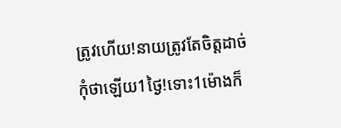ត្រូវហើយ!នាយត្រូវតែចិត្តដាច់
កុំថាឡើយ1ថ្ងៃ!ទោះ1ម៉ោងក៏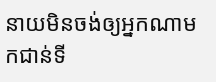នាយមិនចង់ឲ្យអ្នកណាមកជាន់ទី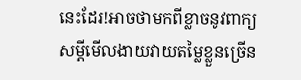នេះដែរ!អាចថាមកពីខ្លាចនូវពាក្យសម្ដីមើលងាយវាយតម្លៃខ្លួនច្រើន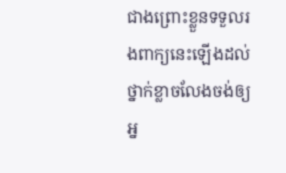ជាងព្រោះខ្លួនទទួលរងពាក្យនេះឡើងដល់ថ្នាក់ខ្លាចលែងចង់ឲ្យអ្ន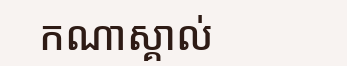កណាស្គាល់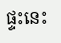ផ្ទះនេះ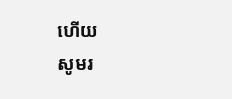ហើយ
សូមរ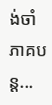ង់ចាំភាគបន្ត...